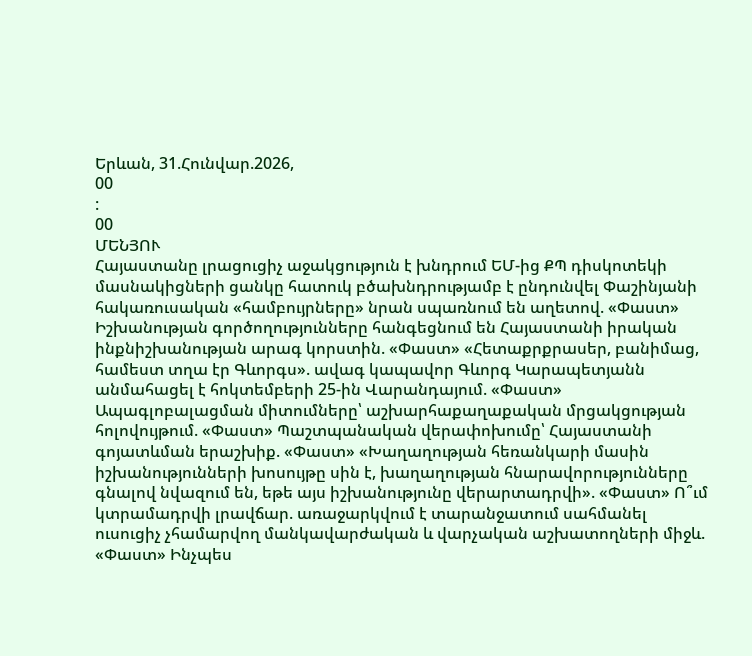Երևան, 31.Հունվար.2026,
00
:
00
ՄԵՆՅՈՒ
Հայաստանը լրացուցիչ աջակցություն է խնդրում ԵՄ-ից ՔՊ դիսկոտեկի մասնակիցների ցանկը հատուկ բծախնդրությամբ է ընդունվել Փաշինյանի հակառուսական «համբույրները» նրան սպառնում են աղետով. «Փաստ» Իշխանության գործողությունները հանգեցնում են Հայաստանի իրական ինքնիշխանության արագ կորստին. «Փաստ» «Հետաքրքրասեր, բանիմաց, համեստ տղա էր Գևորգս». ավագ կապավոր Գևորգ Կարապետյանն անմահացել է հոկտեմբերի 25-ին Վարանդայում. «Փաստ» Ապագլոբալացման միտումները՝ աշխարհաքաղաքական մրցակցության հոլովույթում. «Փաստ» Պաշտպանական վերափոխումը՝ Հայաստանի գոյատևման երաշխիք. «Փաստ» «Խաղաղության հեռանկարի մասին իշխանությունների խոսույթը սին է, խաղաղության հնարավորությունները գնալով նվազում են, եթե այս իշխանությունը վերարտադրվի». «Փաստ» Ո՞ւմ կտրամադրվի լրավճար. առաջարկվում է տարանջատում սահմանել ուսուցիչ չհամարվող մանկավարժական և վարչական աշխատողների միջև. «Փաստ» Ինչպես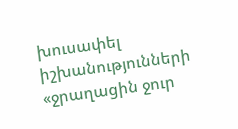խուսափել իշխանությունների «ջրաղացին ջուր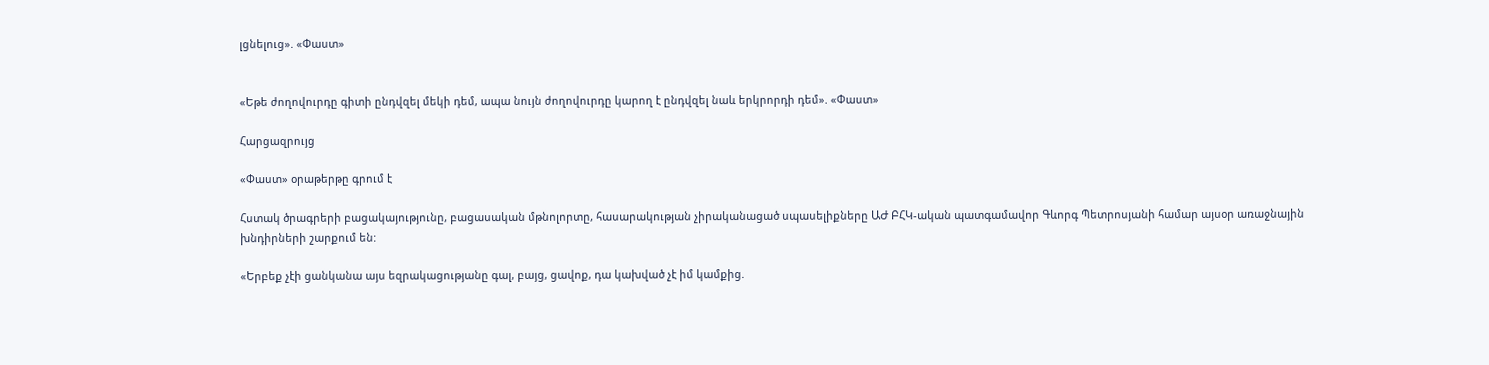լցնելուց». «Փաստ»


«Եթե ժողովուրդը գիտի ընդվզել մեկի դեմ, ապա նույն ժողովուրդը կարող է ընդվզել նաև երկրորդի դեմ». «Փաստ»

Հարցազրույց

«Փաստ» օրաթերթը գրում է

Հստակ ծրագրերի բացակայությունը, բացասական մթնոլորտը, հասարակության չիրականացած սպասելիքները ԱԺ ԲՀԿ-ական պատգամավոր Գևորգ Պետրոսյանի համար այսօր առաջնային խնդիրների շարքում են:

«Երբեք չէի ցանկանա այս եզրակացությանը գալ, բայց, ցավոք, դա կախված չէ իմ կամքից.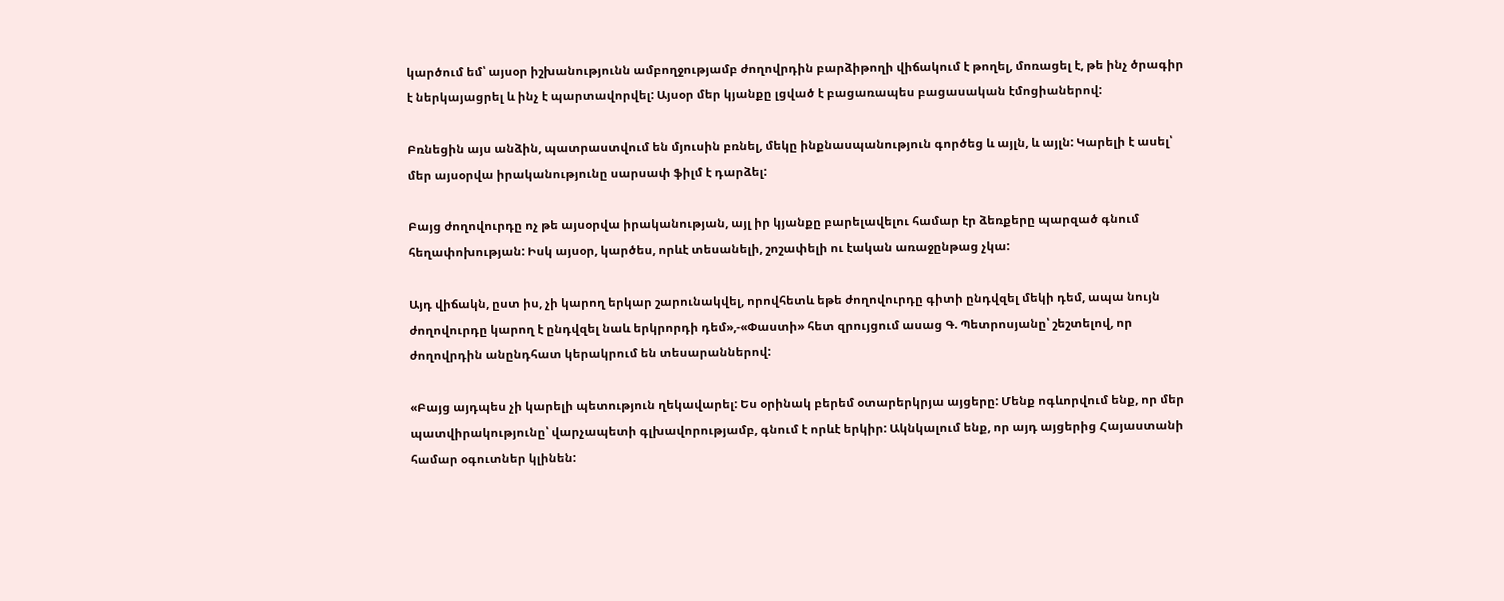կարծում եմ՝ այսօր իշխանությունն ամբողջությամբ ժողովրդին բարձիթողի վիճակում է թողել, մոռացել է, թե ինչ ծրագիր է ներկայացրել և ինչ է պարտավորվել: Այսօր մեր կյանքը լցված է բացառապես բացասական էմոցիաներով:

Բռնեցին այս անձին, պատրաստվում են մյուսին բռնել, մեկը ինքնասպանություն գործեց և այլն, և այլն: Կարելի է ասել՝ մեր այսօրվա իրականությունը սարսափ ֆիլմ է դարձել:

Բայց ժողովուրդը ոչ թե այսօրվա իրականության, այլ իր կյանքը բարելավելու համար էր ձեռքերը պարզած գնում հեղափոխության: Իսկ այսօր, կարծես, որևէ տեսանելի, շոշափելի ու էական առաջընթաց չկա:

Այդ վիճակն, ըստ իս, չի կարող երկար շարունակվել, որովհետև եթե ժողովուրդը գիտի ընդվզել մեկի դեմ, ապա նույն ժողովուրդը կարող է ընդվզել նաև երկրորդի դեմ»,-«Փաստի» հետ զրույցում ասաց Գ. Պետրոսյանը՝ շեշտելով, որ ժողովրդին անընդհատ կերակրում են տեսարաններով:

«Բայց այդպես չի կարելի պետություն ղեկավարել: Ես օրինակ բերեմ օտարերկրյա այցերը: Մենք ոգևորվում ենք, որ մեր պատվիրակությունը՝ վարչապետի գլխավորությամբ, գնում է որևէ երկիր: Ակնկալում ենք, որ այդ այցերից Հայաստանի համար օգուտներ կլինեն: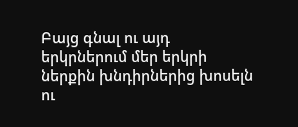Բայց գնալ ու այդ երկրներում մեր երկրի ներքին խնդիրներից խոսելն ու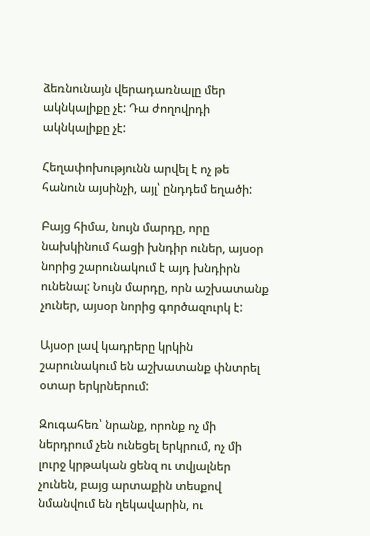ձեռնունայն վերադառնալը մեր ակնկալիքը չէ: Դա ժողովրդի ակնկալիքը չէ:

Հեղափոխությունն արվել է ոչ թե հանուն այսինչի, այլ՝ ընդդեմ եղածի:

Բայց հիմա, նույն մարդը, որը նախկինում հացի խնդիր ուներ, այսօր նորից շարունակում է այդ խնդիրն ունենալ: Նույն մարդը, որն աշխատանք չուներ, այսօր նորից գործազուրկ է:

Այսօր լավ կադրերը կրկին շարունակում են աշխատանք փնտրել օտար երկրներում:

Զուգահեռ՝ նրանք, որոնք ոչ մի ներդրում չեն ունեցել երկրում, ոչ մի լուրջ կրթական ցենզ ու տվյալներ չունեն, բայց արտաքին տեսքով նմանվում են ղեկավարին, ու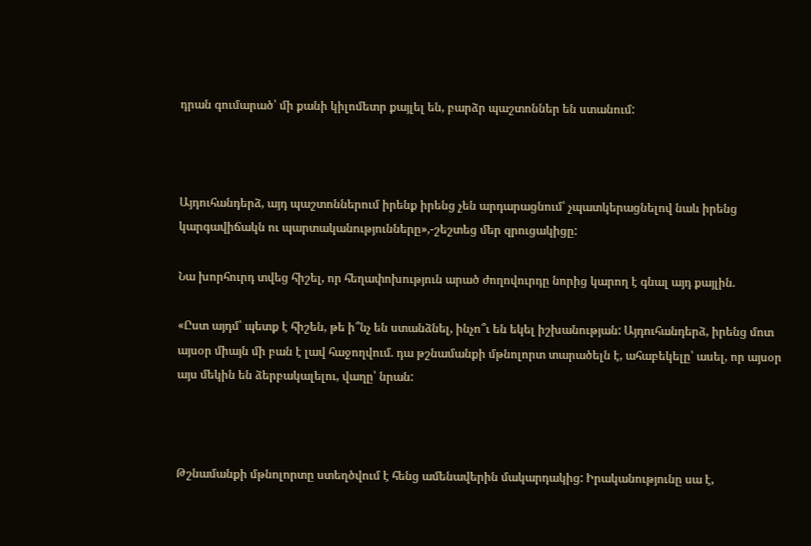դրան գումարած՝ մի քանի կիլոմետր քայլել են, բարձր պաշտոններ են ստանում:



Այդուհանդերձ, այդ պաշտոններում իրենք իրենց չեն արդարացնում՝ չպատկերացնելով նաև իրենց կարգավիճակն ու պարտականությունները»,-շեշտեց մեր զրուցակիցը:

Նա խորհուրդ տվեց հիշել, որ հեղափոխություն արած ժողովուրդը նորից կարող է գնալ այդ քայլին.

«Ըստ այդմ՝ պետք է հիշեն, թե ի՞նչ են ստանձնել, ինչո՞ւ են եկել իշխանության: Այդուհանդերձ, իրենց մոտ այսօր միայն մի բան է լավ հաջողվում. դա թշնամանքի մթնոլորտ տարածելն է, ահաբեկելը՝ ասել, որ այսօր այս մեկին են ձերբակալելու, վաղը՝ նրան:



Թշնամանքի մթնոլորտը ստեղծվում է հենց ամենավերին մակարդակից: Իրականությունը սա է,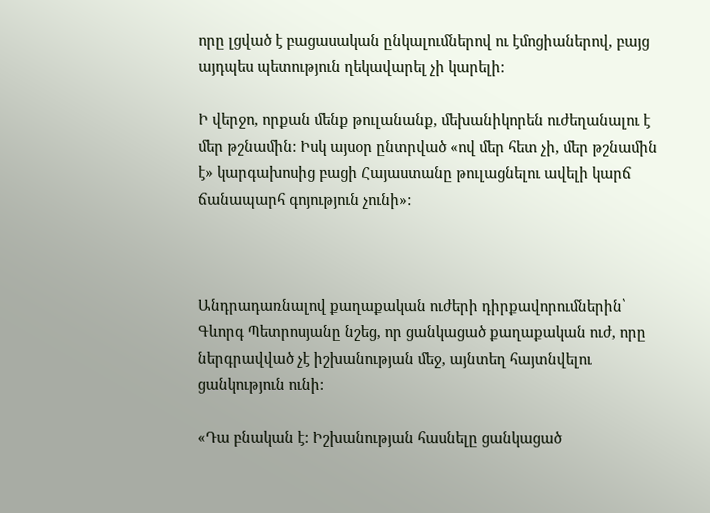որը լցված է բացասական ընկալումներով ու էմոցիաներով, բայց այդպես պետություն ղեկավարել չի կարելի:

Ի վերջո, որքան մենք թուլանանք, մեխանիկորեն ուժեղանալու է մեր թշնամին: Իսկ այսօր ընտրված «ով մեր հետ չի, մեր թշնամին է» կարգախոսից բացի Հայաստանը թուլացնելու ավելի կարճ ճանապարհ գոյություն չունի»:



Անդրադառնալով քաղաքական ուժերի դիրքավորումներին՝ Գևորգ Պետրոսյանը նշեց, որ ցանկացած քաղաքական ուժ, որը ներգրավված չէ իշխանության մեջ, այնտեղ հայտնվելու ցանկություն ունի:

«Դա բնական է: Իշխանության հասնելը ցանկացած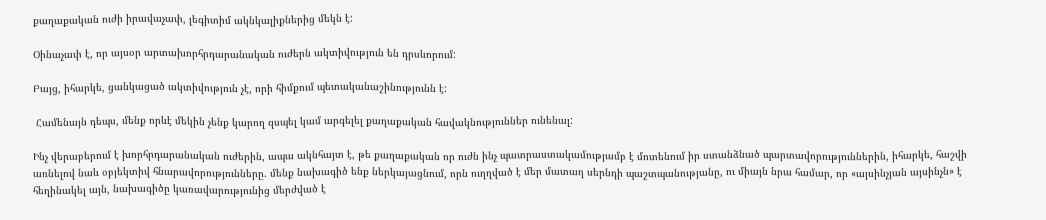քաղաքական ուժի իրավաչափ, լեգիտիմ ակնկալիքներից մեկն է:

Օինաչափ է, որ այսօր արտախորհրդարանական ուժերն ակտիվություն են դրսևորում:

Բայց, իհարկե, ցանկացած ակտիվություն չէ, որի հիմքում պետականաշինությունն է:

 Համենայն դեպս, մենք որևէ մեկին չենք կարող զսպել կամ արգելել քաղաքական հավակնություններ ունենալ:

Ինչ վերաբերում է խորհրդարանական ուժերին, ապա ակնհայտ է, թե քաղաքական որ ուժն ինչ պատրաստակամությամբ է մոտենում իր ստանձնած պարտավորություններին, իհարկե, հաշվի առնելով նաև օբյեկտիվ հնարավորությունները. մենք նախագիծ ենք ներկայացնում, որն ուղղված է մեր մատաղ սերնդի պաշտպանությանը, ու միայն նրա համար, որ «այսինչյան այսինչն» է հեղինակել այն, նախագիծը կառավարությունից մերժված է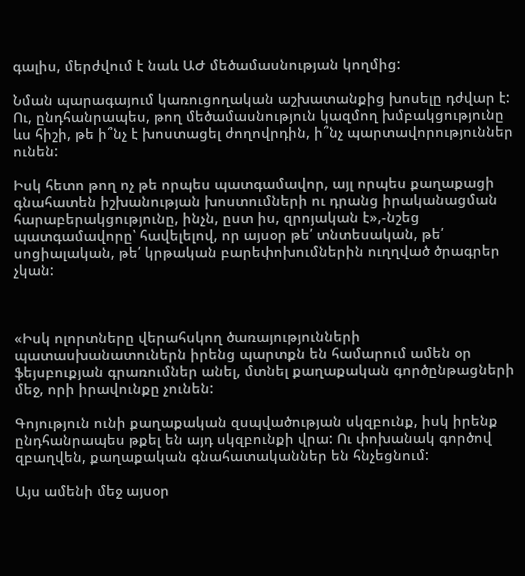գալիս, մերժվում է նաև ԱԺ մեծամասնության կողմից:

Նման պարագայում կառուցողական աշխատանքից խոսելը դժվար է: Ու, ընդհանրապես, թող մեծամասնություն կազմող խմբակցությունը ևս հիշի, թե ի՞նչ է խոստացել ժողովրդին, ի՞նչ պարտավորություններ ունեն:

Իսկ հետո թող ոչ թե որպես պատգամավոր, այլ որպես քաղաքացի գնահատեն իշխանության խոստումների ու դրանց իրականացման հարաբերակցությունը, ինչն, ըստ իս, զրոյական է»,-նշեց պատգամավորը՝ հավելելով, որ այսօր թե՛ տնտեսական, թե՛ սոցիալական, թե՛ կրթական բարեփոխումներին ուղղված ծրագրեր չկան:



«Իսկ ոլորտները վերահսկող ծառայությունների պատասխանատուներն իրենց պարտքն են համարում ամեն օր ֆեյսբուքյան գրառումներ անել, մտնել քաղաքական գործընթացների մեջ, որի իրավունքը չունեն:

Գոյություն ունի քաղաքական զսպվածության սկզբունք, իսկ իրենք ընդհանրապես թքել են այդ սկզբունքի վրա: Ու փոխանակ գործով զբաղվեն, քաղաքական գնահատականներ են հնչեցնում:

Այս ամենի մեջ այսօր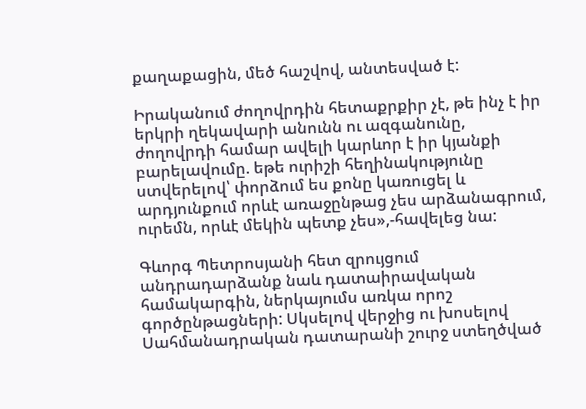քաղաքացին, մեծ հաշվով, անտեսված է:

Իրականում ժողովրդին հետաքրքիր չէ, թե ինչ է իր երկրի ղեկավարի անունն ու ազգանունը, ժողովրդի համար ավելի կարևոր է իր կյանքի բարելավումը. եթե ուրիշի հեղինակությունը ստվերելով՝ փորձում ես քոնը կառուցել և արդյունքում որևէ առաջընթաց չես արձանագրում, ուրեմն, որևէ մեկին պետք չես»,-հավելեց նա:

Գևորգ Պետրոսյանի հետ զրույցում անդրադարձանք նաև դատաիրավական համակարգին, ներկայումս առկա որոշ գործընթացների: Սկսելով վերջից ու խոսելով Սահմանադրական դատարանի շուրջ ստեղծված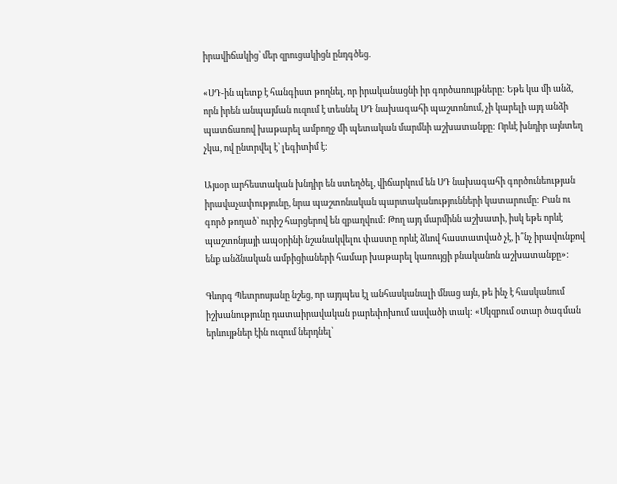իրավիճակից՝ մեր զրուցակիցն ընդգծեց.

«ՍԴ-ին պետք է հանգիստ թողնել, որ իրականացնի իր գործառույթները: Եթե կա մի անձ, որն իրեն անպայման ուզում է տեսնել ՍԴ նախագահի պաշտոնում, չի կարելի այդ անձի պատճառով խաթարել ամբողջ մի պետական մարմնի աշխատանքը: Որևէ խնդիր այնտեղ չկա, ով ընտրվել է՝ լեգիտիմ է:

Այսօր արհեստական խնդիր են ստեղծել, վիճարկում են ՍԴ նախագահի գործունեության իրավաչափությունը, նրա պաշտոնական պարտականությունների կատարումը: Բան ու գործ թողած՝ ուրիշ հարցերով են զբաղվում: Թող այդ մարմինն աշխատի, իսկ եթե որևէ պաշտոնյայի ապօրինի նշանակվելու փաստը որևէ ձևով հաստատված չէ, ի՞նչ իրավունքով ենք անձնական ամբիցիաների համար խաթարել կառույցի բնականոն աշխատանքը»:

Գևորգ Պետրոսյանը նշեց, որ այդպես էլ անհասկանալի մնաց այն, թե ինչ է հասկանում իշխանությունը դատաիրավական բարեփոխում ասվածի տակ: «Սկզբում օտար ծագման երևույթներ էին ուզում ներդնել՝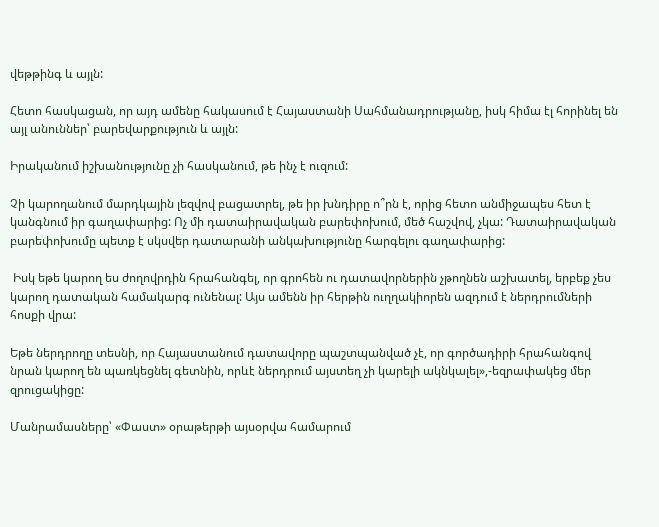վեթթինգ և այլն:

Հետո հասկացան, որ այդ ամենը հակասում է Հայաստանի Սահմանադրությանը, իսկ հիմա էլ հորինել են այլ անուններ՝ բարեվարքություն և այլն:

Իրականում իշխանությունը չի հասկանում, թե ինչ է ուզում:

Չի կարողանում մարդկային լեզվով բացատրել, թե իր խնդիրը ո՞րն է, որից հետո անմիջապես հետ է կանգնում իր գաղափարից: Ոչ մի դատաիրավական բարեփոխում, մեծ հաշվով, չկա: Դատաիրավական բարեփոխումը պետք է սկսվեր դատարանի անկախությունը հարգելու գաղափարից:

 Իսկ եթե կարող ես ժողովրդին հրահանգել, որ գրոհեն ու դատավորներին չթողնեն աշխատել, երբեք չես կարող դատական համակարգ ունենալ: Այս ամենն իր հերթին ուղղակիորեն ազդում է ներդրումների հոսքի վրա:

Եթե ներդրողը տեսնի, որ Հայաստանում դատավորը պաշտպանված չէ, որ գործադիրի հրահանգով նրան կարող են պառկեցնել գետնին, որևէ ներդրում այստեղ չի կարելի ակնկալել»,-եզրափակեց մեր զրուցակիցը:

Մանրամասները՝ «Փաստ» օրաթերթի այսօրվա համարում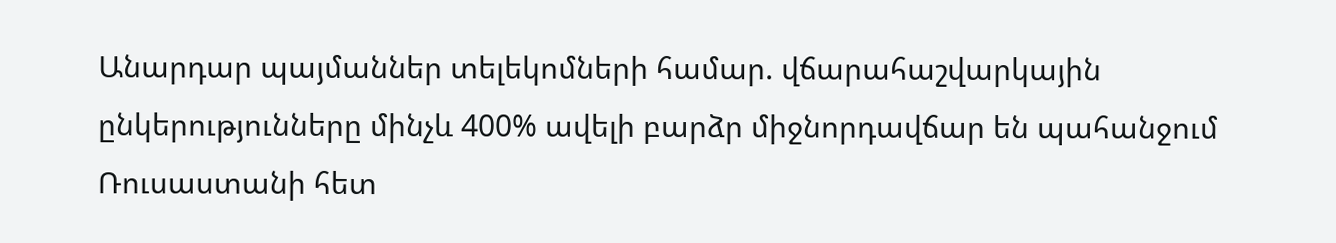Անարդար պայմաններ տելեկոմների համար. վճարահաշվարկային ընկերությունները մինչև 400% ավելի բարձր միջնորդավճար են պահանջում Ռուսաստանի հետ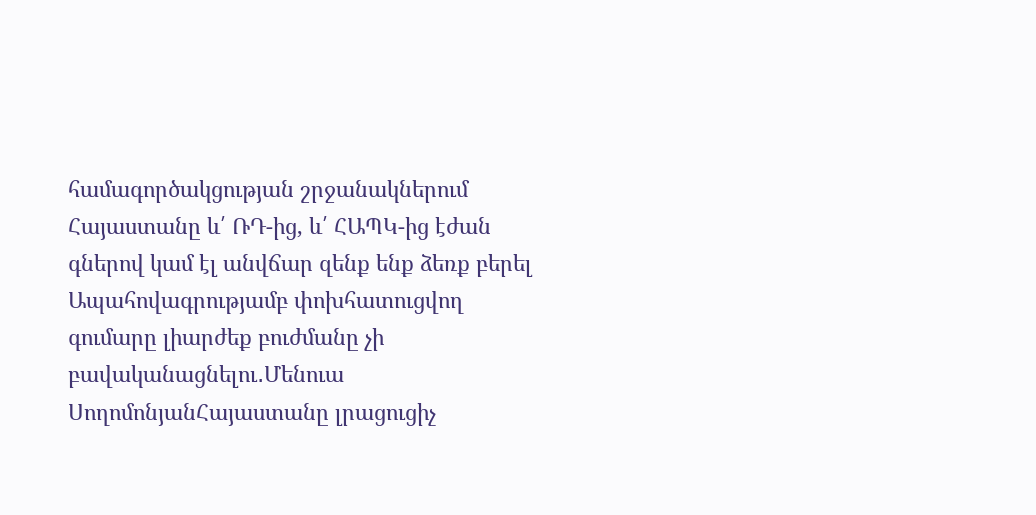համագործակցության շրջանակներում Հայաստանը և՛ ՌԴ-ից, և՛ ՀԱՊԿ-ից էժան գներով կամ էլ անվճար զենք ենք ձեռք բերել Ապահովագրությամբ փոխհատուցվող գումարը լիարժեք բուժմանը չի բավականացնելու․Մենուա ՍողոմոնյանՀայաստանը լրացուցիչ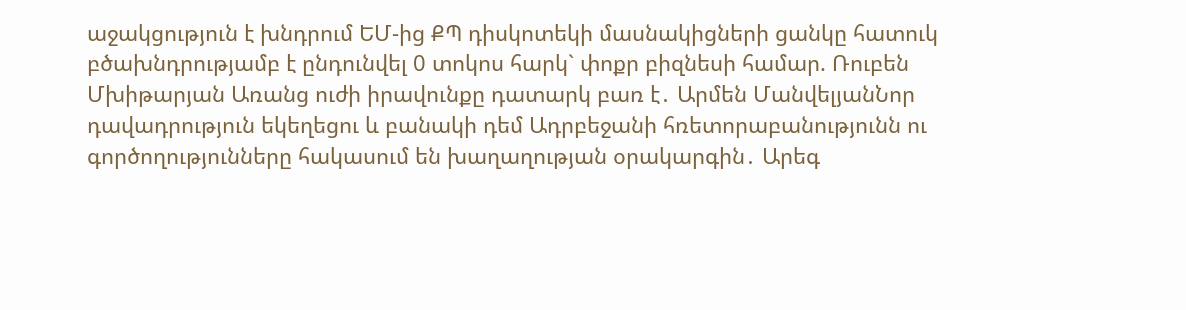աջակցություն է խնդրում ԵՄ-ից ՔՊ դիսկոտեկի մասնակիցների ցանկը հատուկ բծախնդրությամբ է ընդունվել 0 տոկոս հարկ` փոքր բիզնեսի համար. Ռուբեն Մխիթարյան Առանց ուժի իրավունքը դատարկ բառ է․ Արմեն ՄանվելյանՆոր դավադրություն եկեղեցու և բանակի դեմ Ադրբեջանի հռետորաբանությունն ու գործողությունները հակասում են խաղաղության օրակարգին․ Արեգ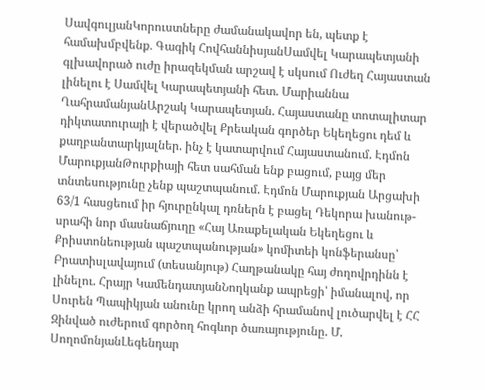ՍավգուլյանԿորուստները ժամանակավոր են, պետք է համախմբվենք․ Գագիկ ՀովհաննիսյանՍամվել Կարապետյանի գլխավորած ուժը իրազեկման արշավ է սկսում Ուժեղ Հայաստան լինելու է Սամվել Կարապետյանի հետ. Մարիաննա ՂահրամանյանԱրշակ Կարապետյան. Հայաստանը տոտալիտար դիկտատուրայի է վերածվել Քրեական գործեր Եկեղեցու դեմ և քաղբանտարկյալներ. ինչ է կատարվում Հայաստանում. Էդմոն ՄարուքյանԹուրքիայի հետ սահման ենք բացում, բայց մեր տնտեսությունը չենք պաշտպանում. Էդմոն Մարուքյան Արցախի 63/1 հասցեում իր հյուրընկալ դռներն է բացել Դեկորա խանութ-սրահի նոր մասնաճյուղը «Հայ Առաքելական Եկեղեցու և Քրիստոնեության պաշտպանության» կոմիտեի կոնֆերանսը՝ Բրատիսլավայում (տեսանյութ) Հաղթանակը հայ ժողովրդինն է լինելու. Հրայր ԿամենդատյանՆողկանք ապրեցի՝ իմանալով, որ Սուրեն Պապիկյան անունը կրող անձի հրամանով լուծարվել է ՀՀ Զինված ուժերում գործող հոգևոր ծառայությունը. Մ. ՍողոմոնյանԼեգենդար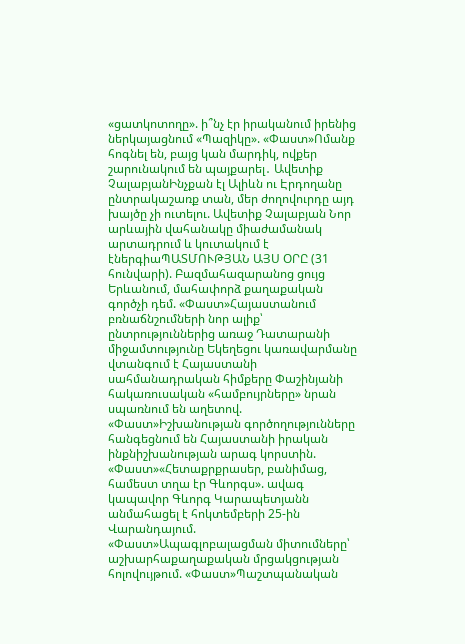«ցատկոտողը». ի՞նչ էր իրականում իրենից ներկայացնում «Պազիկը». «Փաստ»Ոմանք հոգնել են, բայց կան մարդիկ, ովքեր շարունակում են պայքարել․ Ավետիք ՉալաբյանԻնչքան էլ Ալիևն ու Էրդողանը ընտրակաշառք տան, մեր ժողովուրդը այդ խայծը չի ուտելու. Ավետիք Չալաբյան Նոր արևային վահանակը միաժամանակ արտադրում և կուտակում է էներգիաՊԱՏՄՈՒԹՅԱՆ ԱՅՍ ՕՐԸ (31 հունվարի). Բազմահազարանոց ցույց Երևանում, մահափորձ քաղաքական գործչի դեմ. «Փաստ»Հայաստանում բռնաճնշումների նոր ալիք՝ ընտրություններից առաջ Դատարանի միջամտությունը Եկեղեցու կառավարմանը վտանգում է Հայաստանի սահմանադրական հիմքերը Փաշինյանի հակառուսական «համբույրները» նրան սպառնում են աղետով. «Փաստ»Իշխանության գործողությունները հանգեցնում են Հայաստանի իրական ինքնիշխանության արագ կորստին. «Փաստ»«Հետաքրքրասեր, բանիմաց, համեստ տղա էր Գևորգս». ավագ կապավոր Գևորգ Կարապետյանն անմահացել է հոկտեմբերի 25-ին Վարանդայում. «Փաստ»Ապագլոբալացման միտումները՝ աշխարհաքաղաքական մրցակցության հոլովույթում. «Փաստ»Պաշտպանական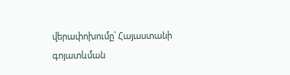վերափոխումը՝ Հայաստանի գոյատևման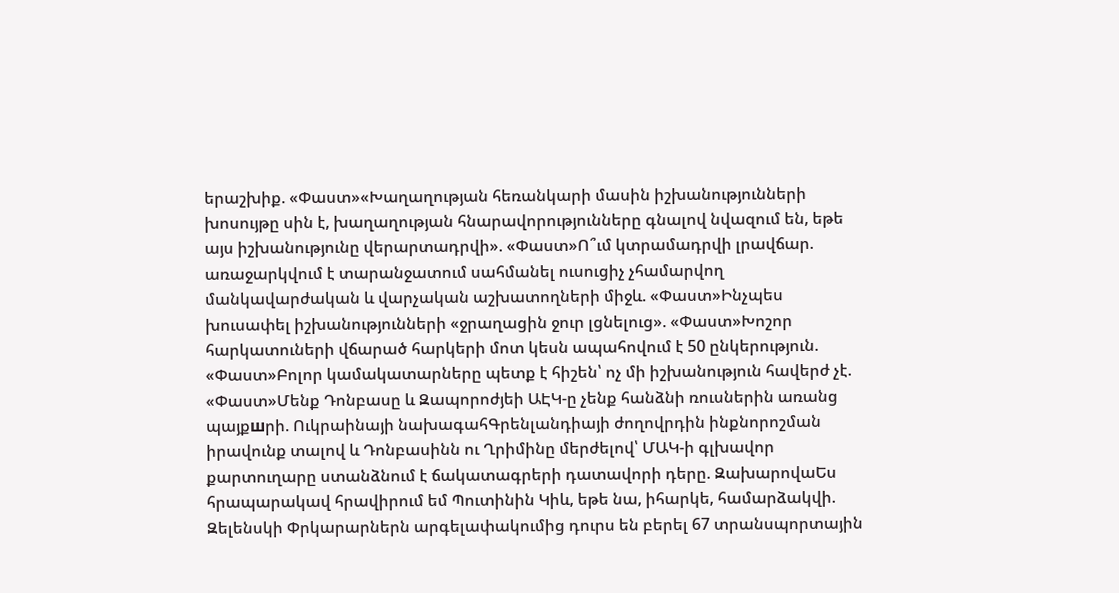երաշխիք. «Փաստ»«Խաղաղության հեռանկարի մասին իշխանությունների խոսույթը սին է, խաղաղության հնարավորությունները գնալով նվազում են, եթե այս իշխանությունը վերարտադրվի». «Փաստ»Ո՞ւմ կտրամադրվի լրավճար. առաջարկվում է տարանջատում սահմանել ուսուցիչ չհամարվող մանկավարժական և վարչական աշխատողների միջև. «Փաստ»Ինչպես խուսափել իշխանությունների «ջրաղացին ջուր լցնելուց». «Փաստ»Խոշոր հարկատուների վճարած հարկերի մոտ կեսն ապահովում է 50 ընկերություն. «Փաստ»Բոլոր կամակատարները պետք է հիշեն՝ ոչ մի իշխանություն հավերժ չէ. «Փաստ»Մենք Դոնբասը և Զապորոժյեի ԱԷԿ-ը չենք հանձնի ռուսներին առանց պայքшրի. Ուկրաինայի նախագահԳրենլանդիայի ժողովրդին ինքնորոշման իրավունք տալով և Դոնբասինն ու Ղրիմինը մերժելով՝ ՄԱԿ-ի գլխավոր քարտուղարը ստանձնում է ճակատագրերի դատավորի դերը. ԶախարովաԵս հրապարակավ հրավիրում եմ Պուտինին Կիև, եթե նա, իհարկե, համարձակվի. Զելենսկի Փրկարարներն արգելափակումից դուրս են բերել 67 տրանսպորտային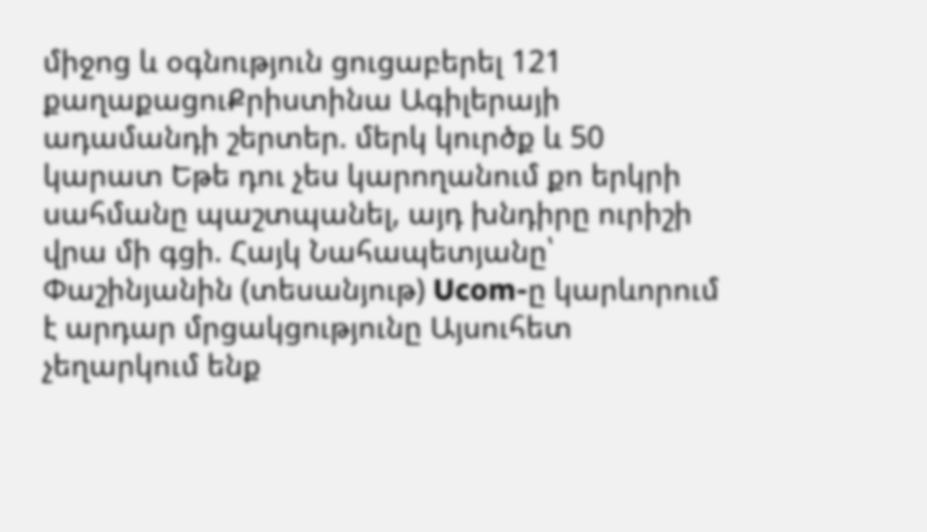միջոց և օգնություն ցուցաբերել 121 քաղաքացուՔրիստինա Ագիլերայի ադամանդի շերտեր. մերկ կուրծք և 50 կարատ Եթե դու չես կարողանում քո երկրի սահմանը պաշտպանել, այդ խնդիրը ուրիշի վրա մի գցի. Հայկ Նահապետյանը՝ Փաշինյանին (տեսանյութ) Ucom-ը կարևորում է արդար մրցակցությունը Այսուհետ չեղարկում ենք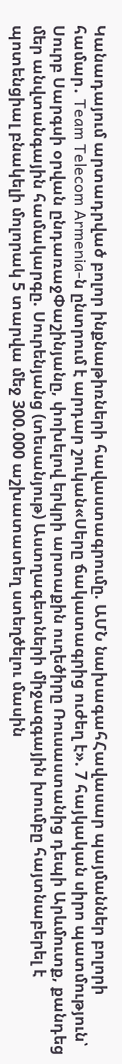Կանադայում արտադրված բոլոր ինքնաթիռների հավաստագրումը. ԱՄՆ նախագահՀավասար պայմաններ բոլորի համար․ Team Telecom Armenia-ն ընտրում է արդար շուկան«Սերը ճակատագրից ուժեղ է». 7 հայկական սիրո պատմություն՝ Սուրբ Սարգսի օրվան ընդառաջՓաշինյանը, փոխելով երկրի արտաքին ուղեծիրը Ռուսաստանից դեպի Արևմուտք, քանդեց մեր անվտանգային համակարգը. Սուրենյանց (տեսանյութ) Աստղագետների միջազգային խումբը հայտնաբերել է պոտենցիալ բնակելի մոլորակ 5 տարվա մեջ 300.000 աշխատատեղ ստեղծելու մասին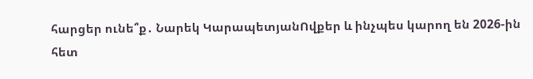հարցեր ունե՞ք․ Նարեկ ԿարապետյանՈվքեր և ինչպես կարող են 2026-ին հետ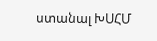ստանալ ԽՍՀՄ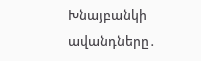Խնայբանկի ավանդները․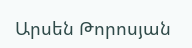Արսեն Թորոսյան